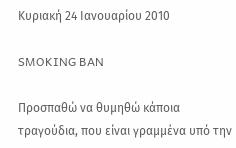Κυριακή 24 Ιανουαρίου 2010

SMOKING BAN

Προσπαθώ να θυμηθώ κάποια τραγούδια, που είναι γραμμένα υπό την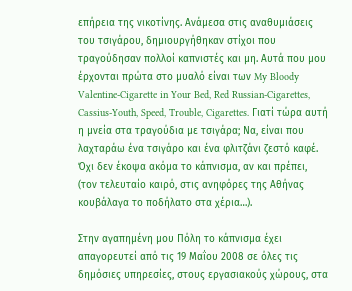επήρεια της νικοτίνης. Ανάμεσα στις αναθυμιάσεις του τσιγάρου, δημιουργήθηκαν στίχοι που τραγούδησαν πολλοί καπνιστές και μη. Αυτά που μου έρχονται πρώτα στο μυαλό είναι των My Bloody Valentine-Cigarette in Your Bed, Red Russian-Cigarettes, Cassius-Youth, Speed, Trouble, Cigarettes. Γιατί τώρα αυτή η μνεία στα τραγούδια με τσιγάρα; Να, είναι που λαχταράω ένα τσιγάρο και ένα φλιτζάνι ζεστό καφέ. Όχι δεν έκοψα ακόμα το κάπνισμα, αν και πρέπει, (τον τελευταίο καιρό, στις ανηφόρες της Αθήνας κουβάλαγα το ποδήλατο στα χέρια…).

Στην αγαπημένη μου Πόλη το κάπνισμα έχει απαγορευτεί από τις 19 Μαΐου 2008 σε όλες τις δημόσιες υπηρεσίες, στους εργασιακούς χώρους, στα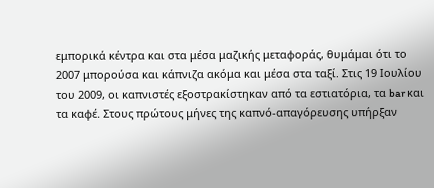εμπορικά κέντρα και στα μέσα μαζικής μεταφοράς, θυμάμαι ότι το 2007 μπορούσα και κάπνιζα ακόμα και μέσα στα ταξί. Στις 19 Ιουλίου του 2009, οι καπνιστές εξοστρακίστηκαν από τα εστιατόρια, τα bar και τα καφέ. Στους πρώτους μήνες της καπνό-απαγόρευσης υπήρξαν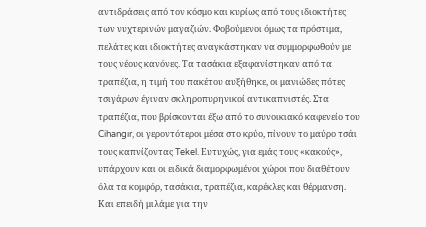αντιδράσεις από τον κόσμο και κυρίως από τους ιδιοκτήτες των νυχτερινών μαγαζιών. Φοβούμενοι όμως τα πρόστιμα, πελάτες και ιδιοκτήτες αναγκάστηκαν να συμμορφωθούν με τους νέους κανόνες. Τα τασάκια εξαφανίστηκαν από τα τραπέζια, η τιμή του πακέτου αυξήθηκε, οι μανιώδες πότες τσιγάρων έγιναν σκληροπυρηνικοί αντικαπνιστές. Στα τραπέζια, που βρίσκονται έξω από το συνοικιακό καφενείο του Cihangır, οι γεροντότεροι μέσα στο κρύο, πίνουν το μαύρο τσάι τους καπνίζοντας Tekel. Ευτυχώς, για εμάς τους «κακούς», υπάρχουν και οι ειδικά διαμορφωμένοι χώροι που διαθέτουν όλα τα κομφόρ, τασάκια, τραπέζια, καρέκλες και θέρμανση. Και επειδή μιλάμε για την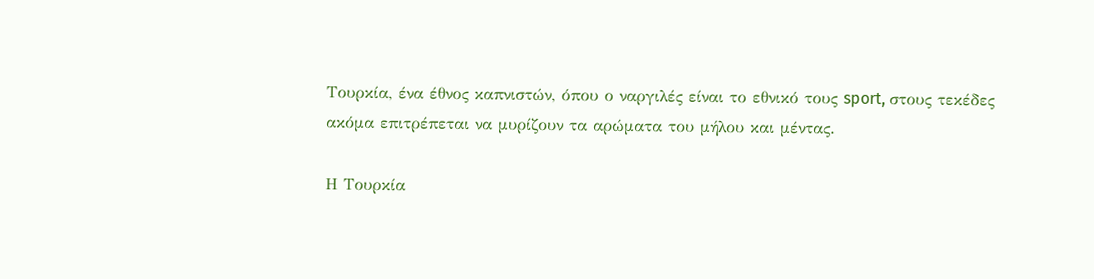Τουρκία, ένα έθνος καπνιστών, όπου ο ναργιλές είναι το εθνικό τους sport, στους τεκέδες ακόμα επιτρέπεται να μυρίζουν τα αρώματα του μήλου και μέντας.

Η Τουρκία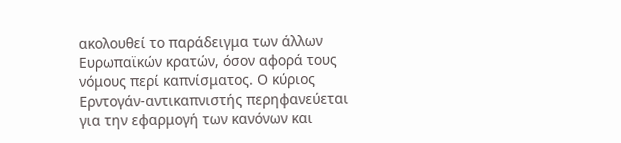ακολουθεί το παράδειγμα των άλλων Ευρωπαϊκών κρατών, όσον αφορά τους νόμους περί καπνίσματος. Ο κύριος Ερντογάν-αντικαπνιστής περηφανεύεται για την εφαρμογή των κανόνων και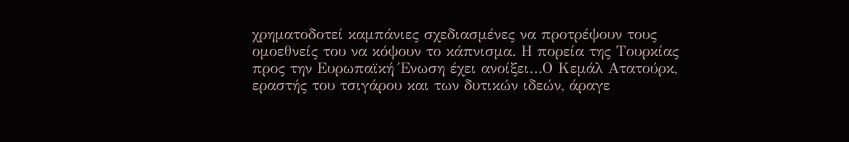χρηματοδοτεί καμπάνιες σχεδιασμένες να προτρέψουν τους ομοεθνείς του να κόψουν το κάπνισμα. Η πορεία της Τουρκίας προς την Ευρωπαϊκή Ένωση έχει ανοίξει…Ο Κεμάλ Ατατούρκ, εραστής του τσιγάρου και των δυτικών ιδεών, άραγε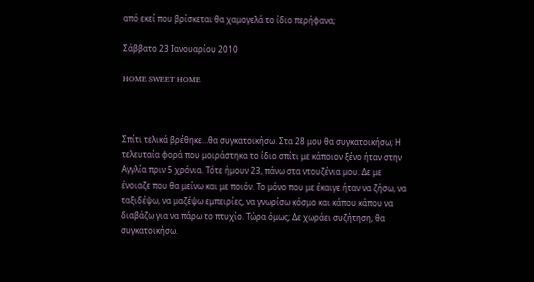από εκεί που βρίσκεται θα χαμογελά το ίδιο περήφανα;

Σάββατο 23 Ιανουαρίου 2010

HOME SWEET HOME



Σπίτι τελικά βρέθηκε…θα συγκατοικήσω. Στα 28 μου θα συγκατοικήσω; Η τελευταία φορά που μοιράστηκα το ίδιο σπίτι με κάποιον ξένο ήταν στην Αγγλία πριν 5 χρόνια. Τότε ήμουν 23, πάνω στα ντουζένια μου. Δε με ένοιαζε που θα μείνω και με ποιόν. Το μόνο που με έκαιγε ήταν να ζήσω, να ταξιδέψω, να μαζέψω εμπειρίες, να γνωρίσω κόσμο και κάπου κάπου να διαβάζω για να πάρω το πτυχίο. Τώρα όμως; Δε χωράει συζήτηση, θα συγκατοικήσω.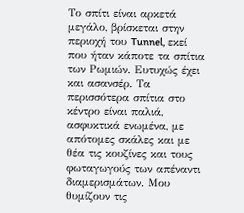Το σπίτι είναι αρκετά μεγάλο, βρίσκεται στην περιοχή του Tunnel, εκεί που ήταν κάποτε τα σπίτια των Ρωμιών. Ευτυχώς έχει και ασανσέρ. Τα περισσότερα σπίτια στο κέντρο είναι παλιά, ασφυκτικά ενωμένα, με απότομες σκάλες και με θέα τις κουζίνες και τους φωταγωγούς των απέναντι διαμερισμάτων. Μου θυμίζουν τις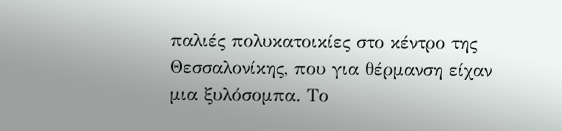παλιές πολυκατοικίες στο κέντρο της Θεσσαλονίκης, που για θέρμανση είχαν μια ξυλόσομπα. Το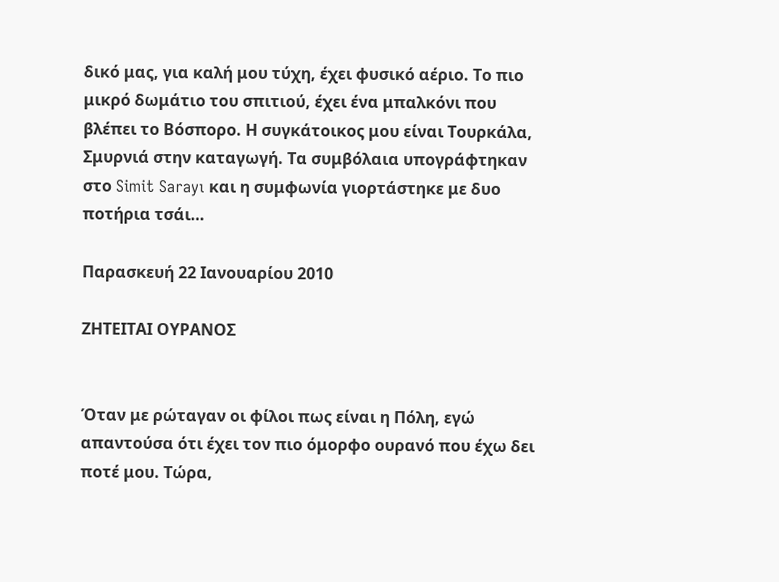δικό μας, για καλή μου τύχη, έχει φυσικό αέριο. Το πιο μικρό δωμάτιο του σπιτιού, έχει ένα μπαλκόνι που βλέπει το Βόσπορο. Η συγκάτοικος μου είναι Τουρκάλα, Σμυρνιά στην καταγωγή. Τα συμβόλαια υπογράφτηκαν στο Simit Sarayı και η συμφωνία γιορτάστηκε με δυο ποτήρια τσάι…

Παρασκευή 22 Ιανουαρίου 2010

ΖΗΤΕΙΤΑΙ ΟΥΡΑΝΟΣ


Όταν με ρώταγαν οι φίλοι πως είναι η Πόλη, εγώ απαντούσα ότι έχει τον πιο όμορφο ουρανό που έχω δει ποτέ μου. Τώρα,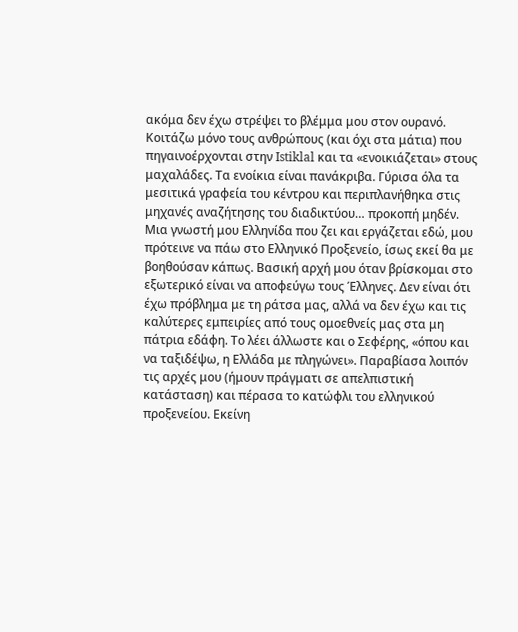ακόμα δεν έχω στρέψει το βλέμμα μου στον ουρανό. Κοιτάζω μόνο τους ανθρώπους (και όχι στα μάτια) που πηγαινοέρχονται στην Istiklal και τα «ενοικιάζεται» στους μαχαλάδες. Τα ενοίκια είναι πανάκριβα. Γύρισα όλα τα μεσιτικά γραφεία του κέντρου και περιπλανήθηκα στις μηχανές αναζήτησης του διαδικτύου… προκοπή μηδέν. Μια γνωστή μου Ελληνίδα που ζει και εργάζεται εδώ, μου πρότεινε να πάω στο Ελληνικό Προξενείο, ίσως εκεί θα με βοηθούσαν κάπως. Βασική αρχή μου όταν βρίσκομαι στο εξωτερικό είναι να αποφεύγω τους Έλληνες. Δεν είναι ότι έχω πρόβλημα με τη ράτσα μας, αλλά να δεν έχω και τις καλύτερες εμπειρίες από τους ομοεθνείς μας στα μη πάτρια εδάφη. Το λέει άλλωστε και ο Σεφέρης, «όπου και να ταξιδέψω, η Ελλάδα με πληγώνει». Παραβίασα λοιπόν τις αρχές μου (ήμουν πράγματι σε απελπιστική κατάσταση) και πέρασα το κατώφλι του ελληνικού προξενείου. Εκείνη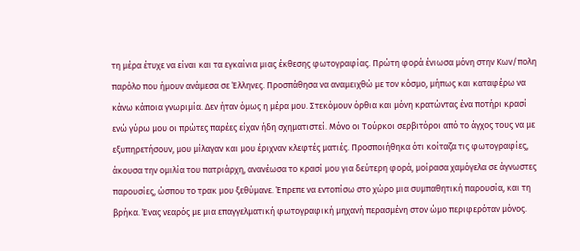τη μέρα έτυχε να είναι και τα εγκαίνια μιας έκθεσης φωτογραφίας. Πρώτη φορά ένιωσα μόνη στην Κων/πολη παρόλο που ήμουν ανάμεσα σε Έλληνες. Προσπάθησα να αναμειχθώ με τον κόσμο, μήπως και καταφέρω να κάνω κάποια γνωριμία. Δεν ήταν όμως η μέρα μου. Στεκόμουν όρθια και μόνη κρατώντας ένα ποτήρι κρασί ενώ γύρω μου οι πρώτες παρέες είχαν ήδη σχηματιστεί. Μόνο οι Τούρκοι σερβιτόροι από το άγχος τους να με εξυπηρετήσουν, μου μίλαγαν και μου έριχναν κλεφτές ματιές. Προσποιήθηκα ότι κοίταζα τις φωτογραφίες, άκουσα την ομιλία του πατριάρχη, ανανέωσα το κρασί μου για δεύτερη φορά, μοίρασα χαμόγελα σε άγνωστες παρουσίες, ώσπου το τρακ μου ξεθύμανε. Έπρεπε να εντοπίσω στο χώρο μια συμπαθητική παρουσία, και τη βρήκα. Ένας νεαρός με μια επαγγελματική φωτογραφική μηχανή περασμένη στον ώμο περιφερόταν μόνος.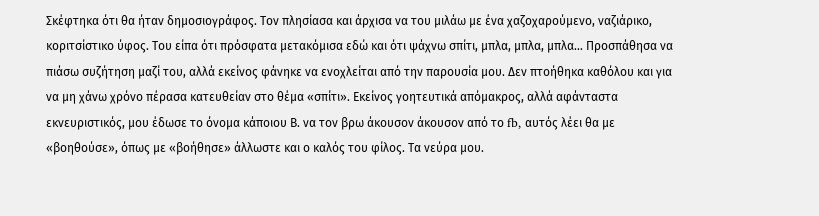Σκέφτηκα ότι θα ήταν δημοσιογράφος. Τον πλησίασα και άρχισα να του μιλάω με ένα χαζοχαρούμενο, ναζιάρικο, κοριτσίστικο ύφος. Του είπα ότι πρόσφατα μετακόμισα εδώ και ότι ψάχνω σπίτι, μπλα, μπλα, μπλα… Προσπάθησα να πιάσω συζήτηση μαζί του, αλλά εκείνος φάνηκε να ενοχλείται από την παρουσία μου. Δεν πτοήθηκα καθόλου και για να μη χάνω χρόνο πέρασα κατευθείαν στο θέμα «σπίτι». Εκείνος γοητευτικά απόμακρος, αλλά αφάνταστα εκνευριστικός, μου έδωσε το όνομα κάποιου Β. να τον βρω άκουσον άκουσον από το fb, αυτός λέει θα με «βοηθούσε», όπως με «βοήθησε» άλλωστε και ο καλός του φίλος. Τα νεύρα μου.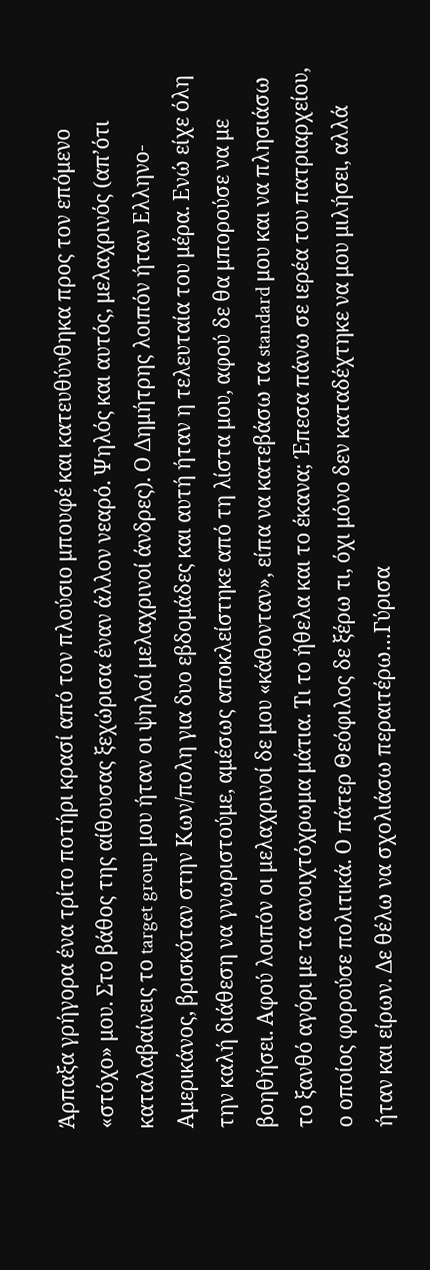Άρπαξα γρήγορα ένα τρίτο ποτήρι κρασί από τον πλούσιο μπουφέ και κατευθύνθηκα προς τον επόμενο «στόχο» μου. Στο βάθος της αίθουσας ξεχώρισα έναν άλλον νεαρό. Ψηλός και αυτός, μελαχρινός (απ’ότι καταλαβαίνεις το target group μου ήταν οι ψηλοί μελαχρινοί άνδρες). Ο Δημήτρης λοιπόν ήταν Ελληνο-Αμερικάνος, βρισκόταν στην Κων/πολη για δυο εβδομάδες και αυτή ήταν η τελευταία του μέρα. Ενώ είχε όλη την καλή διάθεση να γνωριστούμε, αμέσως αποκλείστηκε από τη λίστα μου, αφού δε θα μπορούσε να με βοηθήσει. Αφού λοιπόν οι μελαχρινοί δε μου «κάθονταν», είπα να κατεβάσω τα standard μου και να πλησιάσω το ξανθό αγόρι με τα ανοιχτόχρωμα μάτια. Τι το ήθελα και το έκανα; Έπεσα πάνω σε ιερέα του πατριαρχείου, ο οποίος φορούσε πολιτικά. Ο πάτερ Θεόφιλος δε ξέρω τι, όχι μόνο δεν καταδέχτηκε να μου μιλήσει, αλλά ήταν και είρων. Δε θέλω να σχολιάσω περαιτέρω…Γύρισα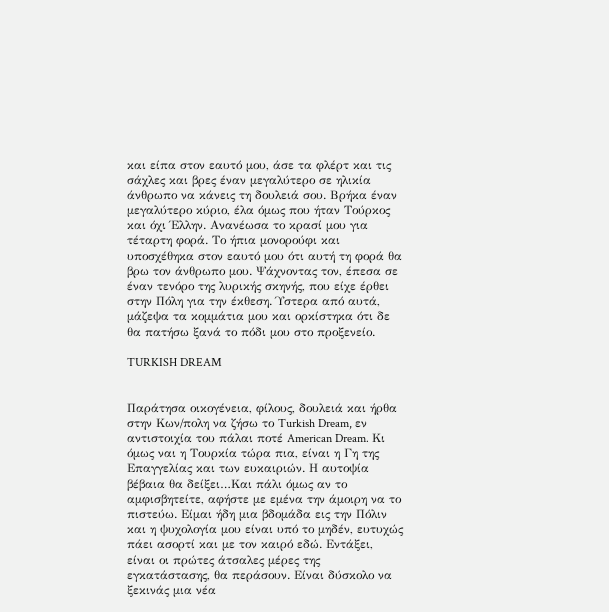και είπα στον εαυτό μου, άσε τα φλέρτ και τις σάχλες και βρες έναν μεγαλύτερο σε ηλικία άνθρωπο να κάνεις τη δουλειά σου. Βρήκα έναν μεγαλύτερο κύριο, έλα όμως που ήταν Τούρκος και όχι Έλλην. Ανανέωσα το κρασί μου για τέταρτη φορά. Το ήπια μονορούφι και υποσχέθηκα στον εαυτό μου ότι αυτή τη φορά θα βρω τον άνθρωπο μου. Ψάχνοντας τον, έπεσα σε έναν τενόρο της λυρικής σκηνής, που είχε έρθει στην Πόλη για την έκθεση. Ύστερα από αυτά, μάζεψα τα κομμάτια μου και ορκίστηκα ότι δε θα πατήσω ξανά το πόδι μου στο προξενείο.

TURKISH DREAM


Παράτησα οικογένεια, φίλους, δουλειά και ήρθα στην Κων/πολη να ζήσω το Turkish Dream, εν αντιστοιχία του πάλαι ποτέ American Dream. Κι όμως ναι η Τουρκία τώρα πια, είναι η Γη της Επαγγελίας και των ευκαιριών. Η αυτοψία βέβαια θα δείξει…Και πάλι όμως αν το αμφισβητείτε, αφήστε με εμένα την άμοιρη να το πιστεύω. Είμαι ήδη μια βδομάδα εις την Πόλιν και η ψυχολογία μου είναι υπό το μηδέν, ευτυχώς πάει ασορτί και με τον καιρό εδώ. Εντάξει, είναι οι πρώτες άτσαλες μέρες της εγκατάστασης, θα περάσουν. Είναι δύσκολο να ξεκινάς μια νέα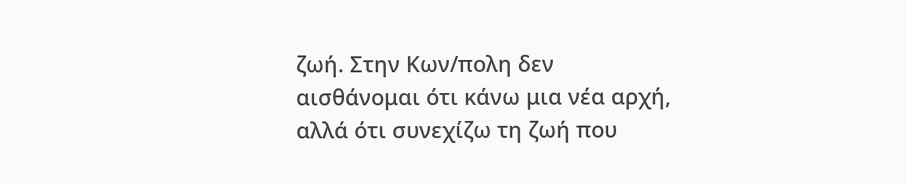ζωή. Στην Κων/πολη δεν αισθάνομαι ότι κάνω μια νέα αρχή, αλλά ότι συνεχίζω τη ζωή που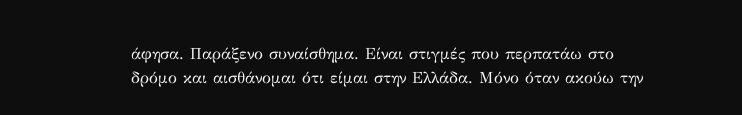άφησα. Παράξενο συναίσθημα. Είναι στιγμές που περπατάω στο δρόμο και αισθάνομαι ότι είμαι στην Ελλάδα. Μόνο όταν ακούω την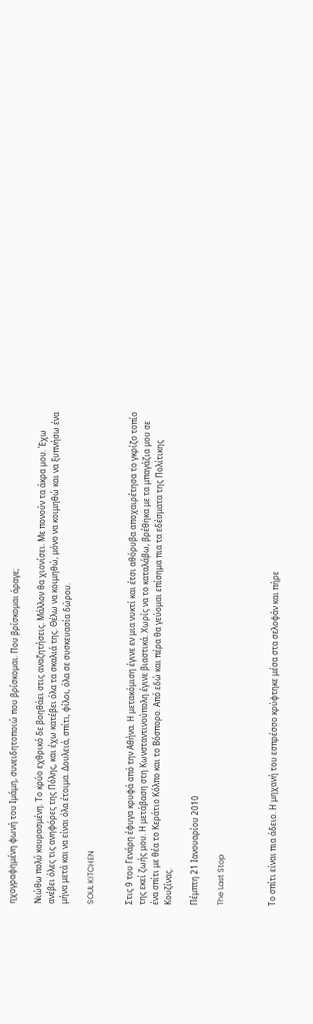ηχογραφημένη φωνή του Ιμάμη, συνειδητοποιώ που βρίσκομαι. Που βρίσκομαι άραγε;

Νιώθω πολύ κουρασμένη. Το κρύο εχθρικό δε βοηθάει στις αναζητήσεις. Μάλλον θα χιονίσει. Με πονούν τα άκρα μου. Έχω ανέβει όλες τις ανηφόρες της Πόλης, και έχω κατέβει όλα τα σκαλιά της. Θέλω να κοιμηθώ, μόνο να κοιμηθώ και να ξυπνήσω ένα μήνα μετά και να είναι όλα έτοιμα. Δουλειά, σπίτι, φίλοι, όλα σε συσκευασία δώρου.

SOUL KITCHEN


Στις 9 του Γενάρη έφυγα κρυφά από την Αθήνα. Η μετακόμιση έγινε εν μια νυκτί και έτσι αθόρυβα αποχαιρέτησα το γκρίζο τοπίο της εκεί ζωής μου. Η μετάβαση στη Κωνσταντινούπολη έγινε βιαστικά. Χωρίς να το καταλάβω, βρέθηκα με τα μπαγάζια μου σε ένα σπίτι με θέα το Κεράτιο Κόλπο και το Βόσπορο. Από εδώ και πέρα θα γεύομαι επίσημα πια τα εδέσματα της Πολίτικης Κουζίνας.

Πέμπτη 21 Ιανουαρίου 2010

The Last Stop



Το σπίτι είναι πια άδειο. Η μηχανή του εσπρέσσο κρύφτηκε μέσα στα σελοφάν και πήρε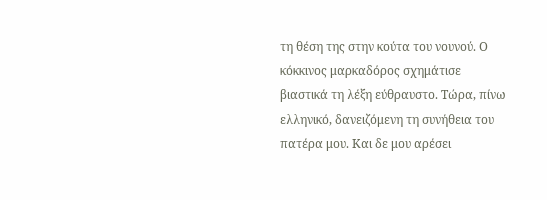τη θέση της στην κούτα του νουνού. Ο κόκκινος μαρκαδόρος σχημάτισε βιαστικά τη λέξη εύθραυστο. Τώρα, πίνω ελληνικό, δανειζόμενη τη συνήθεια του πατέρα μου. Και δε μου αρέσει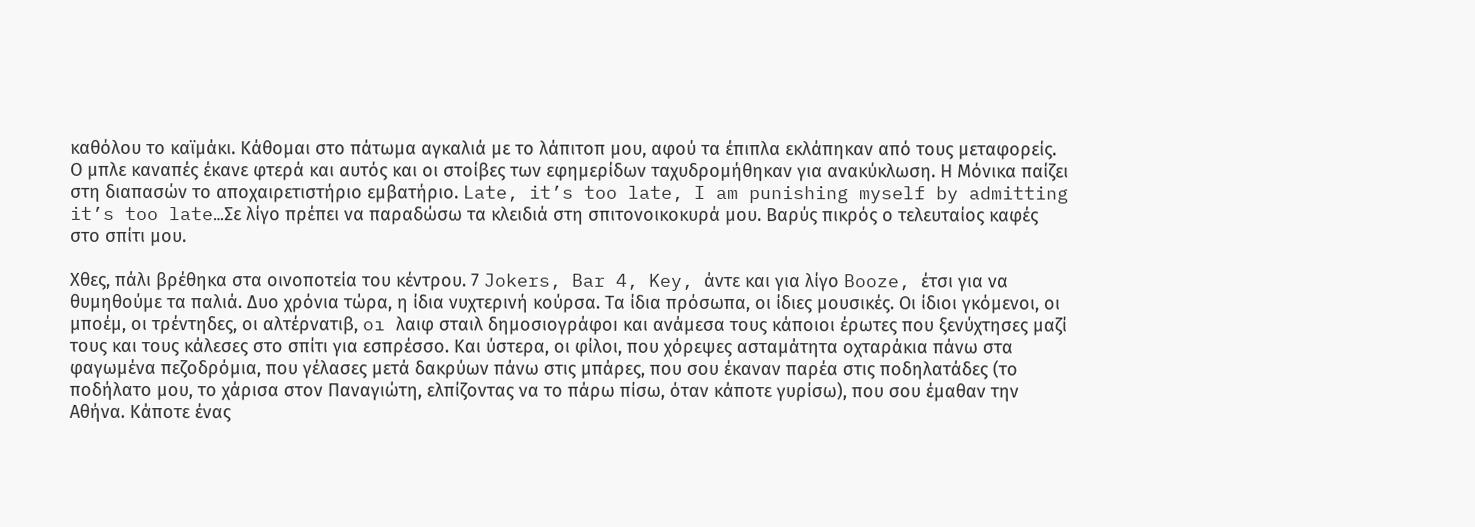καθόλου το καϊμάκι. Κάθομαι στο πάτωμα αγκαλιά με το λάπιτοπ μου, αφού τα έπιπλα εκλάπηκαν από τους μεταφορείς. Ο μπλε καναπές έκανε φτερά και αυτός και οι στοίβες των εφημερίδων ταχυδρομήθηκαν για ανακύκλωση. Η Μόνικα παίζει στη διαπασών το αποχαιρετιστήριο εμβατήριο. Late, it’s too late, I am punishing myself by admitting it’s too late…Σε λίγο πρέπει να παραδώσω τα κλειδιά στη σπιτονοικοκυρά μου. Βαρύς πικρός ο τελευταίος καφές στο σπίτι μου.

Χθες, πάλι βρέθηκα στα οινοποτεία του κέντρου. 7 Jokers, Bar 4, Key, άντε και για λίγο Booze, έτσι για να θυμηθούμε τα παλιά. Δυο χρόνια τώρα, η ίδια νυχτερινή κούρσα. Τα ίδια πρόσωπα, οι ίδιες μουσικές. Οι ίδιοι γκόμενοι, οι μποέμ, οι τρέντηδες, οι αλτέρνατιβ, oı λαιφ σταιλ δημοσιογράφοı και ανάμεσα τους κάποιοι έρωτες που ξενύχτησες μαζί τους και τους κάλεσες στο σπίτι για εσπρέσσο. Και ύστερα, οι φίλοι, που χόρεψες ασταμάτητα οχταράκια πάνω στα φαγωμένα πεζοδρόμια, που γέλασες μετά δακρύων πάνω στις μπάρες, που σου έκαναν παρέα στις ποδηλατάδες (το ποδήλατο μου, το χάρισα στον Παναγιώτη, ελπίζοντας να το πάρω πίσω, όταν κάποτε γυρίσω), που σου έμαθαν την Αθήνα. Κάποτε ένας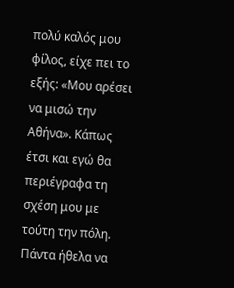πολύ καλός μου φίλος, είχε πει το εξής: «Μου αρέσει να μισώ την Αθήνα». Κάπως έτσι και εγώ θα περιέγραφα τη σχέση μου με τούτη την πόλη. Πάντα ήθελα να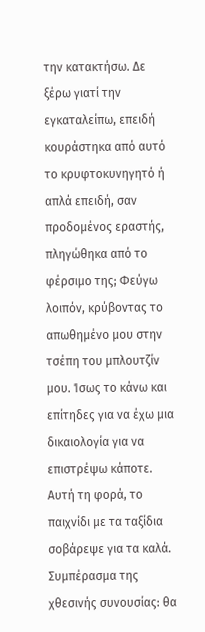την κατακτήσω. Δε ξέρω γιατί την εγκαταλείπω, επειδή κουράστηκα από αυτό το κρυφτοκυνηγητό ή απλά επειδή, σαν προδομένος εραστής, πληγώθηκα από το φέρσιμο της; Φεύγω λοιπόν, κρύβοντας το απωθημένο μου στην τσέπη του μπλουτζίν μου. Ίσως το κάνω και επίτηδες για να έχω μια δικαιολογία για να επιστρέψω κάποτε. Αυτή τη φορά, το παιχνίδι με τα ταξίδια σοβάρεψε για τα καλά.
Συμπέρασμα της χθεσινής συνουσίας: θα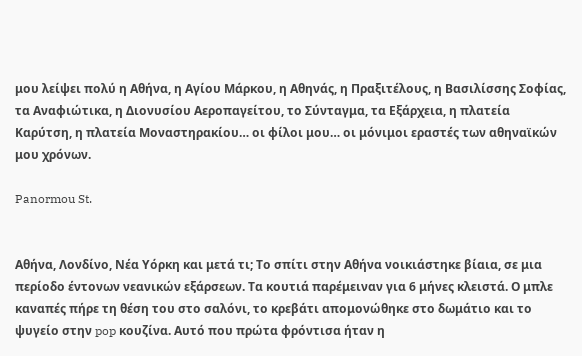μου λείψει πολύ η Αθήνα, η Αγίου Μάρκου, η Αθηνάς, η Πραξιτέλους, η Βασιλίσσης Σοφίας, τα Αναφιώτικα, η Διονυσίου Αεροπαγείτου, το Σύνταγμα, τα Εξάρχεια, η πλατεία Καρύτση, η πλατεία Μοναστηρακίου… οι φίλοι μου… οι μόνιμοι εραστές των αθηναϊκών μου χρόνων.

Panormou St.


Αθήνα, Λονδίνο, Νέα Υόρκη και μετά τι; Το σπίτι στην Αθήνα νοικιάστηκε βίαια, σε μια περίοδο έντονων νεανικών εξάρσεων. Τα κουτιά παρέμειναν για 6 μήνες κλειστά. Ο μπλε καναπές πήρε τη θέση του στο σαλόνι, το κρεβάτι απομονώθηκε στο δωμάτιο και το ψυγείο στην pop κουζίνα. Αυτό που πρώτα φρόντισα ήταν η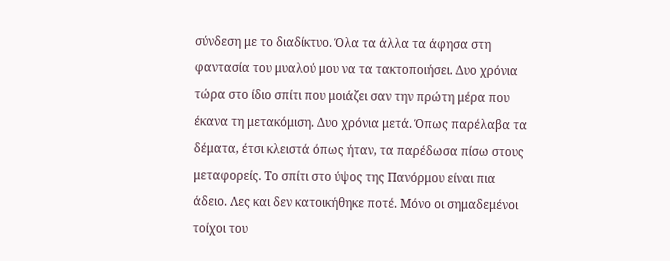σύνδεση με το διαδίκτυο. Όλα τα άλλα τα άφησα στη φαντασία του μυαλού μου να τα τακτοποιήσει. Δυο χρόνια τώρα στο ίδιο σπίτι που μοιάζει σαν την πρώτη μέρα που έκανα τη μετακόμιση. Δυο χρόνια μετά. Όπως παρέλαβα τα δέματα, έτσι κλειστά όπως ήταν, τα παρέδωσα πίσω στους μεταφορείς. Το σπίτι στο ύψος της Πανόρμου είναι πια άδειο. Λες και δεν κατοικήθηκε ποτέ. Μόνο οι σημαδεμένοι τοίχοι του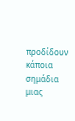προδίδουν κάποια σημάδια μιας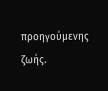προηγούμενης ζωής.